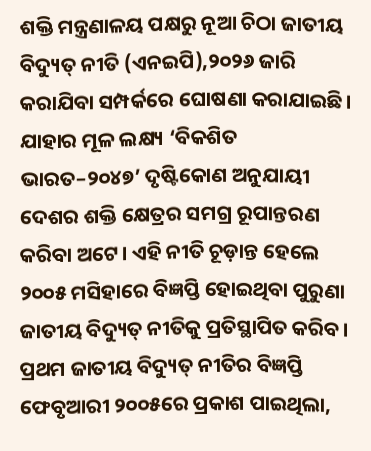ଶକ୍ତି ମନ୍ତ୍ରଣାଳୟ ପକ୍ଷରୁ ନୂଆ ଚିଠା ଜାତୀୟ ବିଦ୍ୟୁତ୍ ନୀତି (ଏନଇପି),୨୦୨୬ ଜାରି କରାଯିବା ସମ୍ପର୍କରେ ଘୋଷଣା କରାଯାଇଛି। ଯାହାର ମୂଳ ଲକ୍ଷ୍ୟ ‘ବିକଶିତ ଭାରତ–୨୦୪୭’ ଦୃଷ୍ଟିକୋଣ ଅନୁଯାୟୀ ଦେଶର ଶକ୍ତି କ୍ଷେତ୍ରର ସମଗ୍ର ରୂପାନ୍ତରଣ କରିବା ଅଟେ। ଏହି ନୀତି ଚୂଡ଼ାନ୍ତ ହେଲେ ୨୦୦୫ ମସିହାରେ ବିଜ୍ଞପ୍ତି ହୋଇଥିବା ପୁରୁଣା ଜାତୀୟ ବିଦ୍ୟୁତ୍ ନୀତିକୁ ପ୍ରତିସ୍ଥାପିତ କରିବ।
ପ୍ରଥମ ଜାତୀୟ ବିଦ୍ୟୁତ୍ ନୀତିର ବିଜ୍ଞପ୍ତି ଫେବୃଆରୀ ୨୦୦୫ରେ ପ୍ରକାଶ ପାଇଥିଲା,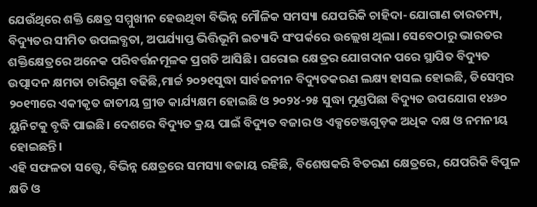ଯେଉଁଥିରେ ଶକ୍ତି କ୍ଷେତ୍ର ସମ୍ମୁଖୀନ ହେଉଥିବା ବିଭିନ୍ନ ମୌଳିକ ସମସ୍ୟା ଯେପରିକି ଚାହିଦା-ଯୋଗାଣ ତାରତମ୍ୟ, ବିଦ୍ୟୁତର ସୀମିତ ଉପଲବ୍ଧତା, ଅପର୍ଯ୍ୟାପ୍ତ ଭିତ୍ତିଭୂମି ଇତ୍ୟାଦି ସଂପର୍କରେ ଉଲ୍ଲେଖ ଥିଲା। ସେବେଠାରୁ ଭାରତର ଶକ୍ତିକ୍ଷେତ୍ରରେ ଅନେକ ପରିବର୍ତ୍ତନମୂଳକ ପ୍ରଗତି ଆସିଛି। ଘରୋଇ କ୍ଷେତ୍ରର ଯୋଗଦାନ ପରେ ସ୍ଥାପିତ ବିଦ୍ୟୁତ ଉତ୍ପାଦନ କ୍ଷମତା ଚାରିଗୁଣ ବଢିଛି,ମାର୍ଚ୍ଚ ୨୦୨୧ସୁଦ୍ଧା ସାର୍ବଜନୀନ ବିଦ୍ୟୁତକରଣ ଲକ୍ଷ୍ୟ ହାସଲ ହୋଇଛି, ଡିସେମ୍ବର ୨୦୧୩ରେ ଏକୀକୃତ ଜାତୀୟ ଗ୍ରୀଡ କାର୍ଯ୍ୟକ୍ଷମ ହୋଇଛି ଓ ୨୦୨୪-୨୫ ସୁଦ୍ଧା ମୁଣ୍ଡପିଛା ବିଦ୍ୟୁତ ଉପଯୋଗ ୧୪୬୦ ୟୁନିଟକୁ ବୃଦ୍ଧି ପାଇଛି। ଦେଶରେ ବିଦ୍ୟୁତ କ୍ରୟ ପାଇଁ ବିଦ୍ୟୁତ ବଜାର ଓ ଏକ୍ସଚେଞ୍ଜଗୁଡ଼କ ଅଧିକ ଦକ୍ଷ ଓ ନମନୀୟ ହୋଇଛନ୍ତି।
ଏହି ସଫଳତା ସତ୍ତ୍ୱେ, ବିଭିନ୍ନ କ୍ଷେତ୍ରରେ ସମସ୍ୟା ବଜାୟ ରହିଛି, ବିଶେଷକରି ବିତରଣ କ୍ଷେତ୍ରରେ, ଯେପରିକି ବିପୁଳ କ୍ଷତି ଓ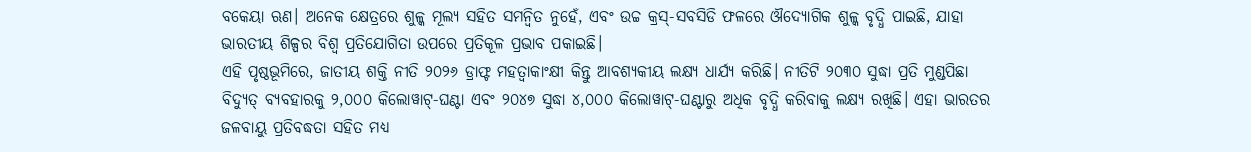ବକେୟା ଋଣ। ଅନେକ କ୍ଷେତ୍ରରେ ଶୁଳ୍କ ମୂଲ୍ୟ ସହିତ ସମନ୍ୱିତ ନୁହେଁ, ଏବଂ ଉଚ୍ଚ କ୍ରସ୍-ସବସିଡି ଫଳରେ ଔଦ୍ୟୋଗିକ ଶୁଳ୍କ ବୃଦ୍ଧି ପାଇଛି, ଯାହା ଭାରତୀୟ ଶିଳ୍ପର ବିଶ୍ୱ ପ୍ରତିଯୋଗିତା ଉପରେ ପ୍ରତିକୂଳ ପ୍ରଭାବ ପକାଇଛି।
ଏହି ପୃଷ୍ଠଭୂମିରେ, ଜାତୀୟ ଶକ୍ତି ନୀତି ୨୦୨୬ ଡ୍ରାଫ୍ଟ ମହତ୍ୱାକାଂକ୍ଷୀ କିନ୍ତୁ ଆବଶ୍ୟକୀୟ ଲକ୍ଷ୍ୟ ଧାର୍ଯ୍ୟ କରିଛି। ନୀତିଟି ୨୦୩୦ ସୁଦ୍ଧା ପ୍ରତି ମୁଣ୍ଡପିଛା ବିଦ୍ୟୁତ୍ ବ୍ୟବହାରକୁ ୨,୦୦୦ କିଲୋୱାଟ୍-ଘଣ୍ଟା ଏବଂ ୨୦୪୭ ସୁଦ୍ଧା ୪,୦୦୦ କିଲୋୱାଟ୍-ଘଣ୍ଟାରୁ ଅଧିକ ବୃଦ୍ଧି କରିବାକୁ ଲକ୍ଷ୍ୟ ରଖିଛି। ଏହା ଭାରତର ଜଳବାୟୁ ପ୍ରତିବଦ୍ଧତା ସହିତ ମଧ୍ୟ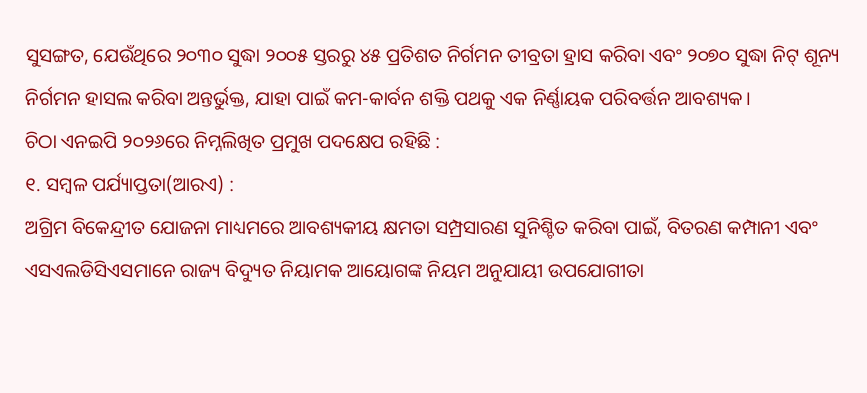ସୁସଙ୍ଗତ, ଯେଉଁଥିରେ ୨୦୩୦ ସୁଦ୍ଧା ୨୦୦୫ ସ୍ତରରୁ ୪୫ ପ୍ରତିଶତ ନିର୍ଗମନ ତୀବ୍ରତା ହ୍ରାସ କରିବା ଏବଂ ୨୦୭୦ ସୁଦ୍ଧା ନିଟ୍ ଶୂନ୍ୟ ନିର୍ଗମନ ହାସଲ କରିବା ଅନ୍ତର୍ଭୁକ୍ତ, ଯାହା ପାଇଁ କମ-କାର୍ବନ ଶକ୍ତି ପଥକୁ ଏକ ନିର୍ଣ୍ଣାୟକ ପରିବର୍ତ୍ତନ ଆବଶ୍ୟକ।
ଚିଠା ଏନଇପି ୨୦୨୬ରେ ନିମ୍ନଲିଖିତ ପ୍ରମୁଖ ପଦକ୍ଷେପ ରହିଛି :
୧. ସମ୍ବଳ ପର୍ଯ୍ୟାପ୍ତତା(ଆରଏ) :
ଅଗ୍ରିମ ବିକେନ୍ଦ୍ରୀତ ଯୋଜନା ମାଧ୍ୟମରେ ଆବଶ୍ୟକୀୟ କ୍ଷମତା ସମ୍ପ୍ରସାରଣ ସୁନିଶ୍ଚିତ କରିବା ପାଇଁ, ବିତରଣ କମ୍ପାନୀ ଏବଂ ଏସଏଲଡିସିଏସମାନେ ରାଜ୍ୟ ବିଦ୍ୟୁତ ନିୟାମକ ଆୟୋଗଙ୍କ ନିୟମ ଅନୁଯାୟୀ ଉପଯୋଗୀତା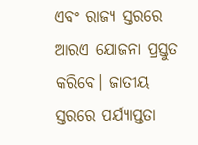ଏବଂ ରାଜ୍ୟ ସ୍ତରରେ ଆରଏ ଯୋଜନା ପ୍ରସ୍ତୁତ କରିବେ। ଜାତୀୟ ସ୍ତରରେ ପର୍ଯ୍ୟାପ୍ତତା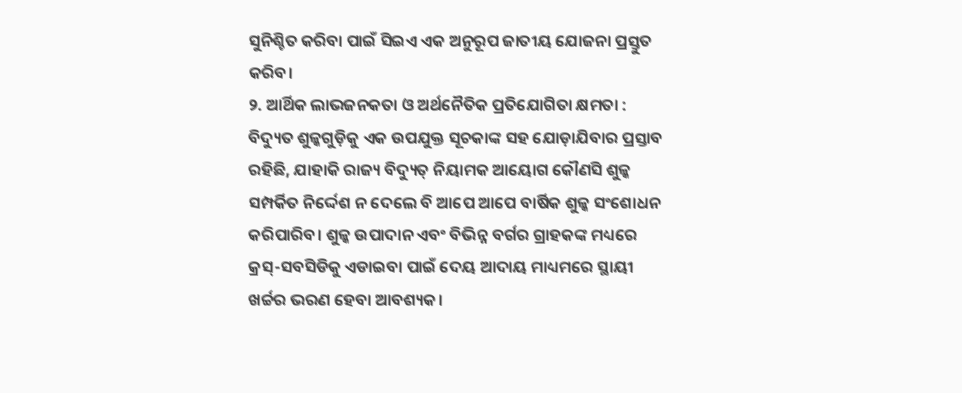ସୁନିଶ୍ଚିତ କରିବା ପାଇଁ ସିଇଏ ଏକ ଅନୁରୂପ ଜାତୀୟ ଯୋଜନା ପ୍ରସ୍ତୁତ କରିବ।
୨. ଆର୍ଥିକ ଲାଭଜନକତା ଓ ଅର୍ଥନୈତିକ ପ୍ରତିଯୋଗିତା କ୍ଷମତା :
ବିଦ୍ୟୁତ ଶୁଳ୍କଗୁଡ଼ିକୁ ଏକ ଉପଯୁକ୍ତ ସୂଚକାଙ୍କ ସହ ଯୋଡ଼ାଯିବାର ପ୍ରସ୍ତାବ ରହିଛି, ଯାହାକି ରାଜ୍ୟ ବିଦ୍ୟୁତ୍ ନିୟାମକ ଆୟୋଗ କୌଣସି ଶୁଳ୍କ ସମ୍ପର୍କିତ ନିର୍ଦ୍ଦେଶ ନ ଦେଲେ ବି ଆପେ ଆପେ ବାର୍ଷିକ ଶୁଳ୍କ ସଂଶୋଧନ କରିପାରିବ। ଶୁଳ୍କ ଉପାଦାନ ଏବଂ ବିଭିନ୍ନ ବର୍ଗର ଗ୍ରାହକଙ୍କ ମଧ୍ୟରେ କ୍ରସ୍-ସବସିଡିକୁ ଏଡାଇବା ପାଇଁ ଦେୟ ଆଦାୟ ମାଧ୍ୟମରେ ସ୍ଥାୟୀ ଖର୍ଚ୍ଚର ଭରଣ ହେବା ଆବଶ୍ୟକ।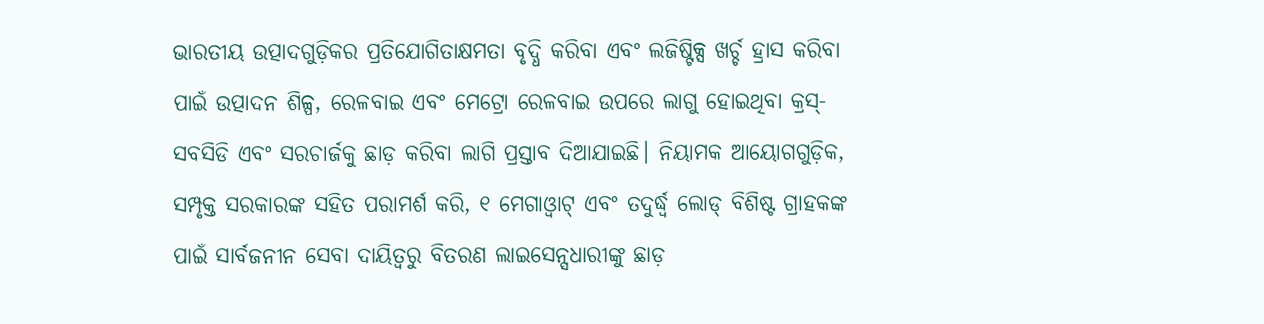ଭାରତୀୟ ଉତ୍ପାଦଗୁଡ଼ିକର ପ୍ରତିଯୋଗିତାକ୍ଷମତା ବୃଦ୍ଧି କରିବା ଏବଂ ଲଜିଷ୍ଟିକ୍ସ ଖର୍ଚ୍ଚ ହ୍ରାସ କରିବା ପାଇଁ ଉତ୍ପାଦନ ଶିଳ୍ପ, ରେଳବାଇ ଏବଂ ମେଟ୍ରୋ ରେଳବାଇ ଉପରେ ଲାଗୁ ହୋଇଥିବା କ୍ରସ୍-ସବସିଡି ଏବଂ ସରଚାର୍ଜକୁ ଛାଡ଼ କରିବା ଲାଗି ପ୍ରସ୍ତାବ ଦିଆଯାଇଛି। ନିୟାମକ ଆୟୋଗଗୁଡ଼ିକ, ସମ୍ପୃକ୍ତ ସରକାରଙ୍କ ସହିତ ପରାମର୍ଶ କରି, ୧ ମେଗାଓ୍ବାଟ୍ ଏବଂ ତଦୁର୍ଦ୍ଧ୍ୱ ଲୋଡ୍ ବିଶିଷ୍ଟ ଗ୍ରାହକଙ୍କ ପାଇଁ ସାର୍ବଜନୀନ ସେବା ଦାୟିତ୍ୱରୁ ବିତରଣ ଲାଇସେନ୍ସଧାରୀଙ୍କୁ ଛାଡ଼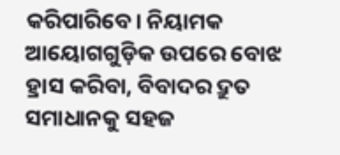କରିପାରିବେ। ନିୟାମକ ଆୟୋଗଗୁଡ଼ିକ ଉପରେ ବୋଝ ହ୍ରାସ କରିବା, ବିବାଦର ଦ୍ରୁତ ସମାଧାନକୁ ସହଜ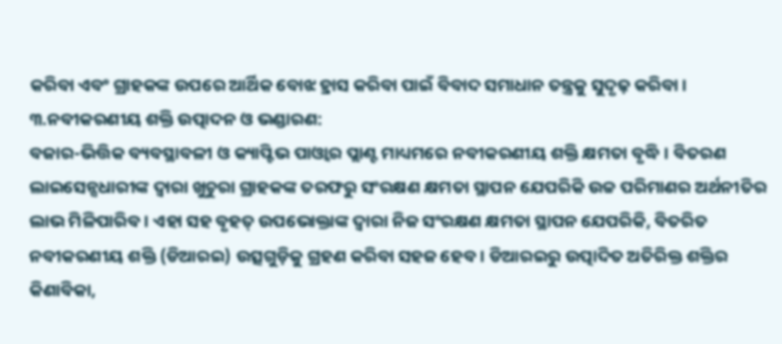କରିବା ଏବଂ ଗ୍ରାହକଙ୍କ ଉପରେ ଆର୍ଥିକ ବୋଝ ହ୍ରାସ କରିବା ପାଇଁ ବିବାଦ ସମାଧାନ ତନ୍ତ୍ରକୁ ସୁଦୃଢ଼ କରିବା।
୩.ନବୀକରଣୀୟ ଶକ୍ତି ଉତ୍ପାଦନ ଓ ଭଣ୍ଡାରଣ:
ବଜାର-ଭିତ୍ତିକ ବ୍ୟବସ୍ଥାବଳୀ ଓ କ୍ୟାପ୍ଟିଭ ପାଓ୍ବାର ପ୍ଲାଣ୍ଟ ମାଧ୍ୟମରେ ନବୀକରଣୀୟ ଶକ୍ତି କ୍ଷମତା ବୃଦ୍ଧି। ବିତରଣ ଲାଇସେନ୍ସଧାରୀଙ୍କ ଦ୍ୱାରା ଖୁଚୁରା ଗ୍ରାହକଙ୍କ ତରଫରୁ ସଂରକ୍ଷଣ କ୍ଷମତା ସ୍ଥାପନ ଯେପରିକି ଉଚ୍ଚ ପରିମାଣର ଅର୍ଥନୀତିର ଲାଭ ମିଳିପାରିବ। ଏହା ସହ ବୃହତ୍ ଉପଭୋକ୍ତାଙ୍କ ଦ୍ବାରା ନିଜ ସଂରକ୍ଷଣ କ୍ଷମତା ସ୍ଥାପନ ଯେପରିକି, ବିତରିତ ନବୀକରଣୀୟ ଶକ୍ତି (ଡିଆରଇ) ଉତ୍ସଗୁଡ଼ିକୁ ଗ୍ରହଣ କରିବା ସହଜ ହେବ। ଡିଆରଇରୁ ଉତ୍ପାଦିତ ଅତିରିକ୍ତ ଶକ୍ତିର କିଣାବିକା,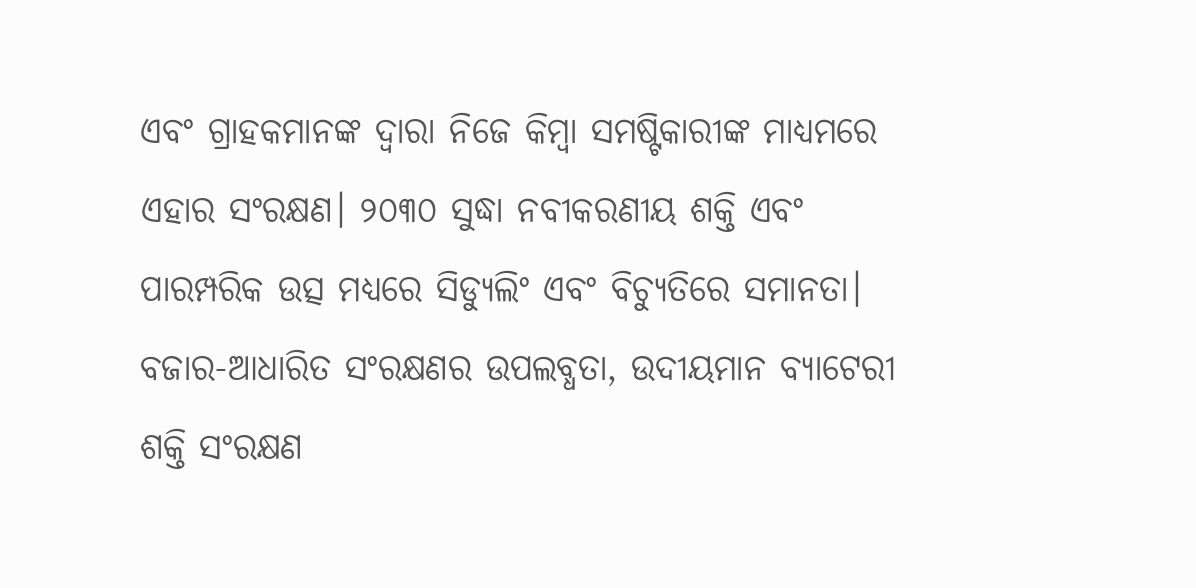ଏବଂ ଗ୍ରାହକମାନଙ୍କ ଦ୍ବାରା ନିଜେ କିମ୍ବା ସମଷ୍ଟିକାରୀଙ୍କ ମାଧ୍ୟମରେ ଏହାର ସଂରକ୍ଷଣ। ୨୦୩୦ ସୁଦ୍ଧା ନବୀକରଣୀୟ ଶକ୍ତି ଏବଂ ପାରମ୍ପରିକ ଉତ୍ସ ମଧ୍ୟରେ ସିଡ୍ୟୁଲିଂ ଏବଂ ବିଚ୍ୟୁତିରେ ସମାନତା। ବଜାର-ଆଧାରିତ ସଂରକ୍ଷଣର ଉପଲବ୍ଧତା, ଉଦୀୟମାନ ବ୍ୟାଟେରୀ ଶକ୍ତି ସଂରକ୍ଷଣ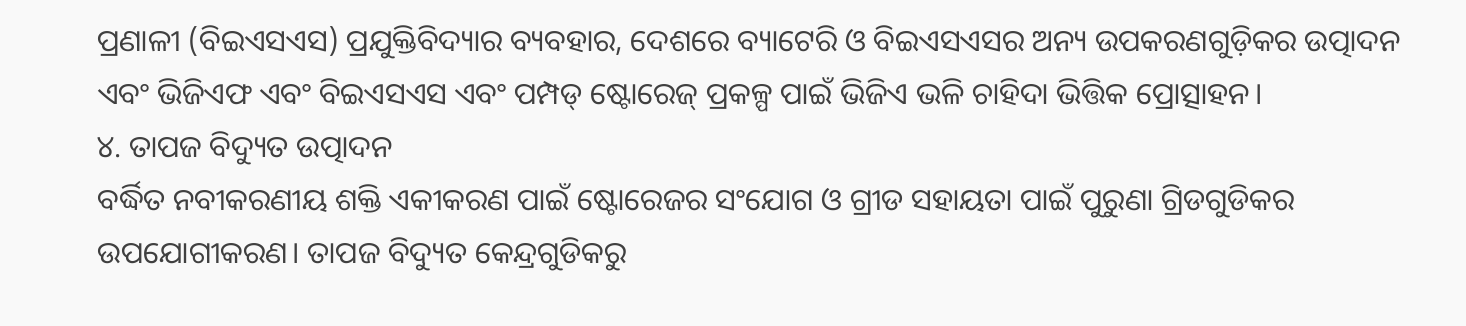ପ୍ରଣାଳୀ (ବିଇଏସଏସ) ପ୍ରଯୁକ୍ତିବିଦ୍ୟାର ବ୍ୟବହାର, ଦେଶରେ ବ୍ୟାଟେରି ଓ ବିଇଏସଏସର ଅନ୍ୟ ଉପକରଣଗୁଡ଼ିକର ଉତ୍ପାଦନ ଏବଂ ଭିଜିଏଫ ଏବଂ ବିଇଏସଏସ ଏବଂ ପମ୍ପଡ୍ ଷ୍ଟୋରେଜ୍ ପ୍ରକଳ୍ପ ପାଇଁ ଭିଜିଏ ଭଳି ଚାହିଦା ଭିତ୍ତିକ ପ୍ରୋତ୍ସାହନ।
୪. ତାପଜ ବିଦ୍ୟୁତ ଉତ୍ପାଦନ
ବର୍ଦ୍ଧିତ ନବୀକରଣୀୟ ଶକ୍ତି ଏକୀକରଣ ପାଇଁ ଷ୍ଟୋରେଜର ସଂଯୋଗ ଓ ଗ୍ରୀଡ ସହାୟତା ପାଇଁ ପୁରୁଣା ଗ୍ରିଡଗୁଡିକର ଉପଯୋଗୀକରଣ। ତାପଜ ବିଦ୍ୟୁତ କେନ୍ଦ୍ରଗୁଡିକରୁ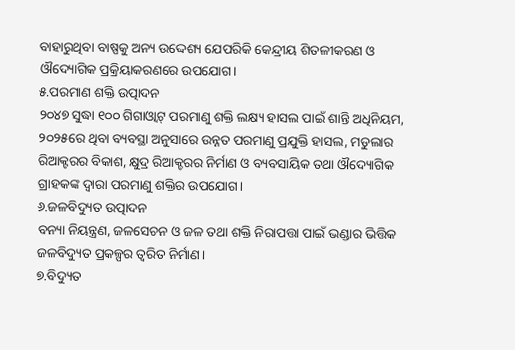ବାହାରୁଥିବା ବାଷ୍ପକୁ ଅନ୍ୟ ଉଦ୍ଦେଶ୍ୟ ଯେପରିକି କେନ୍ଦ୍ରୀୟ ଶିତଳୀକରଣ ଓ ଔଦ୍ୟୋଗିକ ପ୍ରକ୍ରିୟାକରଣରେ ଉପଯୋଗ।
୫.ପରମାଣ ଶକ୍ତି ଉତ୍ପାଦନ
୨୦୪୭ ସୁଦ୍ଧା ୧୦୦ ଗିଗାଓ୍ବାଟ୍ ପରମାଣୁ ଶକ୍ତି ଲକ୍ଷ୍ୟ ହାସଲ ପାଇଁ ଶାନ୍ତି ଅଧିନିୟମ, ୨୦୨୫ରେ ଥିବା ବ୍ୟବସ୍ଥା ଅନୁସାରେ ଉନ୍ନତ ପରମାଣୁ ପ୍ରଯୁକ୍ତି ହାସଲ, ମଡୁଲାର ରିଆକ୍ଟରର ବିକାଶ, କ୍ଷୁଦ୍ର ରିଆକ୍ଚରର ନିର୍ମାଣ ଓ ବ୍ୟବସାୟିକ ତଥା ଔଦ୍ୟୋଗିକ ଗ୍ରାହକଙ୍କ ଦ୍ବାରା ପରମାଣୁ ଶକ୍ତିର ଉପଯୋଗ।
୬.ଜଳବିଦ୍ୟୁତ ଉତ୍ପାଦନ
ବନ୍ୟା ନିୟନ୍ତ୍ରଣ, ଜଳସେଚନ ଓ ଜଳ ତଥା ଶକ୍ତି ନିରାପତ୍ତା ପାଇଁ ଭଣ୍ଡାର ଭିତ୍ତିକ ଜଳବିଦ୍ୟୁତ ପ୍ରକଳ୍ପର ତ୍ବରିତ ନିର୍ମାଣ।
୭.ବିଦ୍ୟୁତ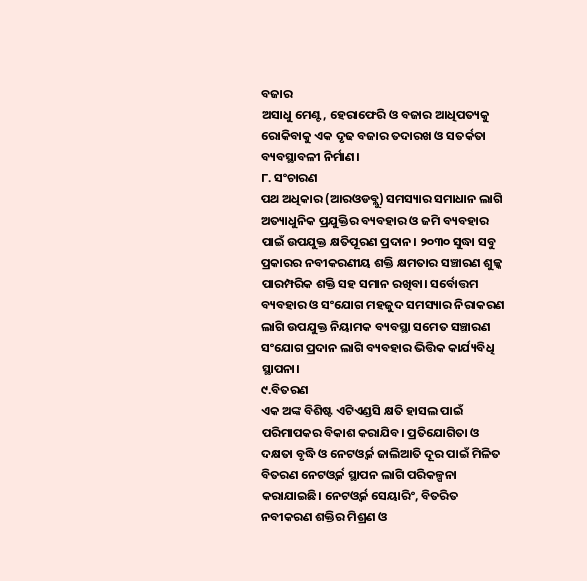ବଜାର
ଅସାଧୁ ମେଣ୍ଟ, ହେରାଫେରି ଓ ବଜାର ଆଧିପତ୍ୟକୁ ରୋକିବାକୁ ଏକ ଦୃଢ ବଜାର ତଦାରଖ ଓ ସତର୍କତା ବ୍ୟବସ୍ଥାବଳୀ ନିର୍ମାଣ।
୮. ସଂଚାରଣ
ପଥ ଅଧିକାର (ଆରଓଡବ୍ଲୁ) ସମସ୍ୟାର ସମାଧାନ ଲାଗି ଅତ୍ୟାଧୁନିକ ପ୍ରଯୁକ୍ତିର ବ୍ୟବହାର ଓ ଜମି ବ୍ୟବହାର ପାଇଁ ଉପଯୁକ୍ତ କ୍ଷତିପୂରଣ ପ୍ରଦାନ। ୨୦୩୦ ସୁଦ୍ଧା ସବୁ ପ୍ରକାରର ନବୀକରଣୀୟ ଶକ୍ତି କ୍ଷମତାର ସଞ୍ଚାରଣ ଶୁଳ୍କ ପାରମ୍ପରିକ ଶକ୍ତି ସହ ସମାନ ରଖିବା। ସର୍ବୋତ୍ତମ ବ୍ୟବହାର ଓ ସଂଯୋଗ ମହଜୁଦ ସମସ୍ୟାର ନିରାକରଣ ଲାଗି ଉପଯୁକ୍ତ ନିୟାମକ ବ୍ୟବସ୍ଥା ସମେତ ସଞ୍ଚାରଣ ସଂଯୋଗ ପ୍ରଦାନ ଲାଗି ବ୍ୟବହାର ଭିତ୍ତିକ କାର୍ଯ୍ୟବିଧି ସ୍ଥାପନା।
୯.ବିତରଣ
ଏକ ଅଙ୍କ ବିଶିଷ୍ଟ ଏଟିଏଣ୍ଡସି କ୍ଷତି ହାସଲ ପାଇଁ ପରିମାପକର ବିକାଶ କରାଯିବ। ପ୍ରତିଯୋଗିତା ଓ ଦକ୍ଷତା ବୃଦ୍ଧି ଓ ନେଟଓ୍ବର୍କ ଜାଲିଆତି ଦୂର ପାଇଁ ମିଳିତ ବିତରଣ ନେଟଓ୍ବର୍କ ସ୍ଥାପନ ଲାଗି ପରିକଳ୍ପନା କରାଯାଇଛି। ନେଟଓ୍ବର୍କ ସେୟାରିଂ, ବିତରିତ ନବୀକରଣ ଶକ୍ତିର ମିଶ୍ରଣ ଓ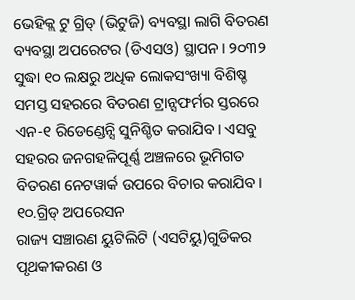ଭେହିକ୍ଲ ଟୁ ଗ୍ରିଡ୍ (ଭିଟୁଜି) ବ୍ୟବସ୍ଥା ଲାଗି ବିତରଣ ବ୍ୟବସ୍ଥା ଅପରେଟର (ଡିଏସଓ) ସ୍ଥାପନ। ୨୦୩୨ ସୁଦ୍ଧା ୧୦ ଲକ୍ଷରୁ ଅଧିକ ଲୋକସଂଖ୍ୟା ବିଶିଷ୍ଚ ସମସ୍ତ ସହରରେ ବିତରଣ ଟ୍ରାନ୍ସଫର୍ମର ସ୍ତରରେ ଏନ-୧ ରିଡେଣ୍ଡେନ୍ସି ସୁନିଶ୍ଚିତ କରାଯିବ। ଏସବୁ ସହରର ଜନଗହଳିପୂର୍ଣ୍ଣ ଅଞ୍ଚଳରେ ଭୂମିଗତ ବିତରଣ ନେଟୱାର୍କ ଉପରେ ବିଚାର କରାଯିବ।
୧୦.ଗ୍ରିଡ୍ ଅପରେସନ
ରାଜ୍ୟ ସଞ୍ଚାରଣ ୟୁଟିଲିଟି (ଏସଟିୟୁ)ଗୁଡିକର ପୃଥକୀକରଣ ଓ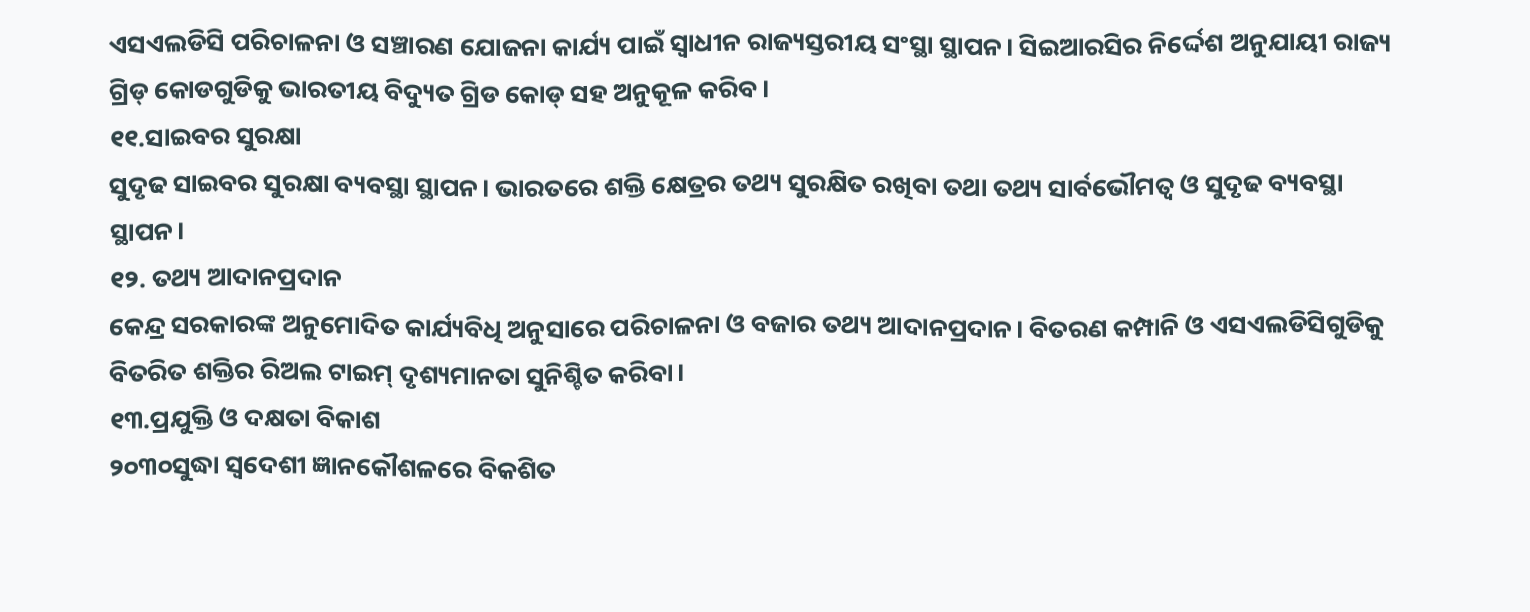ଏସଏଲଡିସି ପରିଚାଳନା ଓ ସଞ୍ଚାରଣ ଯୋଜନା କାର୍ଯ୍ୟ ପାଇଁ ସ୍ବାଧୀନ ରାଜ୍ୟସ୍ତରୀୟ ସଂସ୍ଥା ସ୍ଥାପନ। ସିଇଆରସିର ନିର୍ଦ୍ଦେଶ ଅନୁଯାୟୀ ରାଜ୍ୟ ଗ୍ରିଡ୍ କୋଡଗୁଡିକୁ ଭାରତୀୟ ବିଦ୍ୟୁତ ଗ୍ରିଡ କୋଡ୍ ସହ ଅନୁକୂଳ କରିବ।
୧୧.ସାଇବର ସୁରକ୍ଷା
ସୁଦୃଢ ସାଇବର ସୁରକ୍ଷା ବ୍ୟବସ୍ଥା ସ୍ଥାପନ। ଭାରତରେ ଶକ୍ତି କ୍ଷେତ୍ରର ତଥ୍ୟ ସୁରକ୍ଷିତ ରଖିବା ତଥା ତଥ୍ୟ ସାର୍ବଭୌମତ୍ବ ଓ ସୁଦୃଢ ବ୍ୟବସ୍ଥା ସ୍ଥାପନ।
୧୨. ତଥ୍ୟ ଆଦାନପ୍ରଦାନ
କେନ୍ଦ୍ର ସରକାରଙ୍କ ଅନୁମୋଦିତ କାର୍ଯ୍ୟବିଧି ଅନୁସାରେ ପରିଚାଳନା ଓ ବଜାର ତଥ୍ୟ ଆଦାନପ୍ରଦାନ। ବିତରଣ କମ୍ପାନି ଓ ଏସଏଲଡିସିଗୁଡିକୁ ବିତରିତ ଶକ୍ତିର ରିଅଲ ଟାଇମ୍ ଦୃଶ୍ୟମାନତା ସୁନିଶ୍ଚିତ କରିବା।
୧୩.ପ୍ରଯୁକ୍ତି ଓ ଦକ୍ଷତା ବିକାଶ
୨୦୩୦ସୁଦ୍ଧା ସ୍ବଦେଶୀ ଜ୍ଞାନକୌଶଳରେ ବିକଶିତ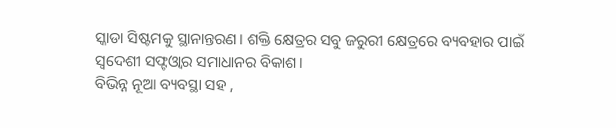ସ୍କାଡା ସିଷ୍ଟମକୁ ସ୍ଥାନାନ୍ତରଣ। ଶକ୍ତି କ୍ଷେତ୍ରର ସବୁ ଜରୁରୀ କ୍ଷେତ୍ରରେ ବ୍ୟବହାର ପାଇଁ ସ୍ବଦେଶୀ ସଫ୍ଟଓ୍ବାର ସମାଧାନର ବିକାଶ।
ବିଭିନ୍ନ ନୂଆ ବ୍ୟବସ୍ଥା ସହ ,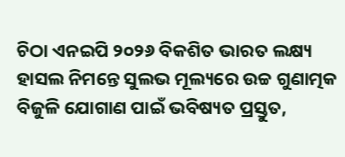ଚିଠା ଏନଇପି ୨୦୨୬ ବିକଶିତ ଭାରତ ଲକ୍ଷ୍ୟ ହାସଲ ନିମନ୍ତେ ସୁଲଭ ମୂଲ୍ୟରେ ଉଚ୍ଚ ଗୁଣାତ୍ମକ ବିଜୁଳି ଯୋଗାଣ ପାଇଁ ଭବିଷ୍ୟତ ପ୍ରସ୍ତୁତ,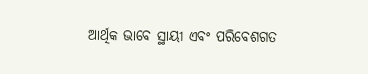ଆର୍ଥିକ ଭାବେ ସ୍ଥାୟୀ ଏବଂ ପରିବେଶଗତ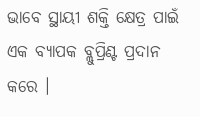ଭାବେ ସ୍ଥାୟୀ ଶକ୍ତି କ୍ଷେତ୍ର ପାଇଁ ଏକ ବ୍ୟାପକ ବ୍ଲୁପ୍ରିଣ୍ଟ ପ୍ରଦାନ କରେ ।